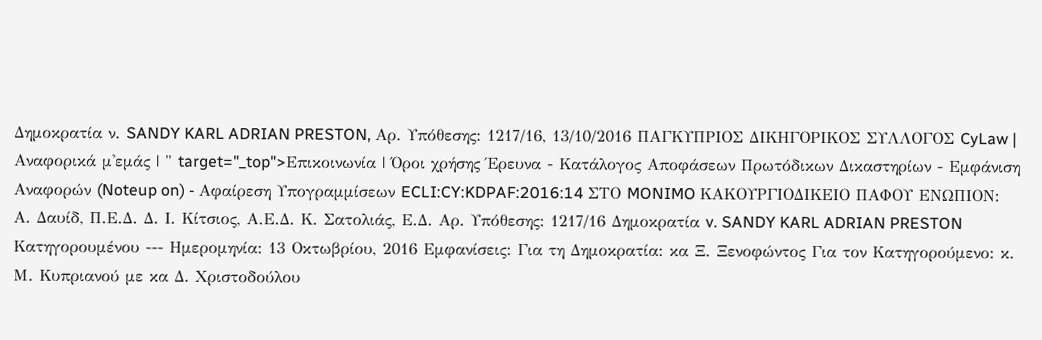Δημοκρατία ν. SANDY KARL ADRIAN PRESTON, Αρ. Υπόθεσης: 1217/16, 13/10/2016 ΠΑΓΚΥΠΡΙΟΣ ΔΙΚΗΓΟΡΙΚΟΣ ΣΥΛΛΟΓΟΣ CyLaw | Αναφορικά μ'εμάς | " target="_top">Επικοινωνία | Όροι χρήσης Έρευνα - Κατάλογος Αποφάσεων Πρωτόδικων Δικαστηρίων - Εμφάνιση Αναφορών (Noteup on) - Αφαίρεση Υπογραμμίσεων ECLI:CY:KDPAF:2016:14 ΣΤΟ MONIMO ΚΑΚΟΥΡΓΙΟΔΙΚΕΙΟ ΠΑΦΟΥ ΕΝΩΠΙΟΝ: Α. Δαυίδ, Π.Ε.Δ. Δ. Ι. Κίτσιος, Α.Ε.Δ. Κ. Σατολιάς, Ε.Δ. Αρ. Υπόθεσης: 1217/16 Δημοκρατία v. SANDY KARL ADRIAN PRESTON Κατηγορουμένου --- Ημερομηνία: 13 Οκτωβρίου, 2016 Εμφανίσεις: Για τη Δημοκρατία: κα Ξ. Ξενοφώντος Για τον Κατηγορούμενο: κ. Μ. Κυπριανού με κα Δ. Χριστοδούλου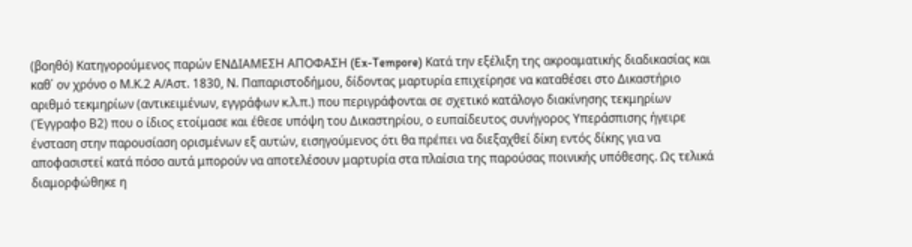(βοηθό) Κατηγορούμενος παρών ΕΝΔΙΑΜΕΣΗ ΑΠΟΦΑΣΗ (Ex-Tempore) Κατά την εξέλιξη της ακροαματικής διαδικασίας και καθ΄ ον χρόνο ο Μ.Κ.2 Α/Αστ. 1830, Ν. Παπαριστοδήμου, δίδοντας μαρτυρία επιχείρησε να καταθέσει στο Δικαστήριο αριθμό τεκμηρίων (αντικειμένων, εγγράφων κ.λ.π.) που περιγράφονται σε σχετικό κατάλογο διακίνησης τεκμηρίων (Έγγραφο Β2) που ο ίδιος ετοίμασε και έθεσε υπόψη του Δικαστηρίου, ο ευπαίδευτος συνήγορος Υπεράσπισης ήγειρε ένσταση στην παρουσίαση ορισμένων εξ αυτών, εισηγούμενος ότι θα πρέπει να διεξαχθεί δίκη εντός δίκης για να αποφασιστεί κατά πόσο αυτά μπορούν να αποτελέσουν μαρτυρία στα πλαίσια της παρούσας ποινικής υπόθεσης. Ως τελικά διαμορφώθηκε η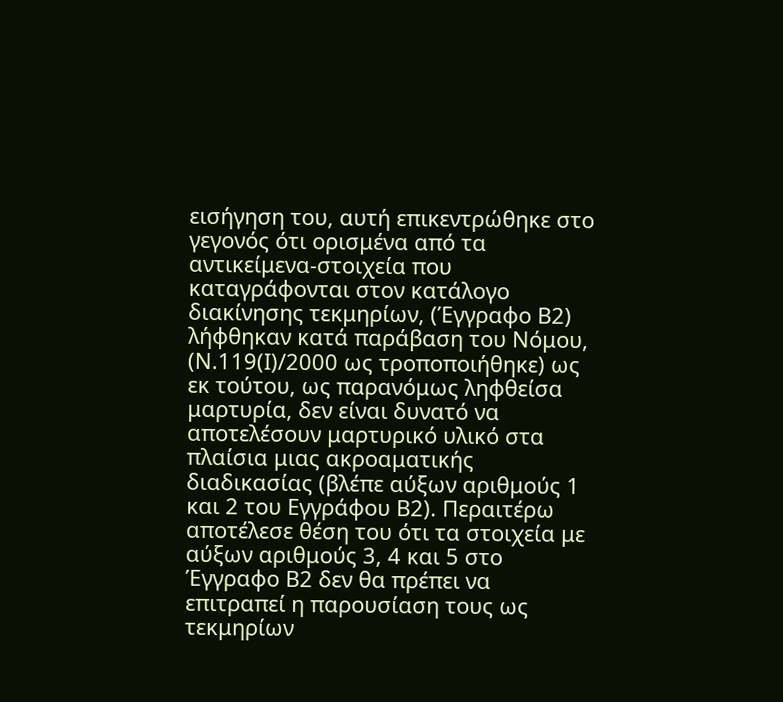εισήγηση του, αυτή επικεντρώθηκε στο γεγονός ότι ορισμένα από τα αντικείμενα-στοιχεία που καταγράφονται στον κατάλογο διακίνησης τεκμηρίων, (Έγγραφο Β2) λήφθηκαν κατά παράβαση του Νόμου, (Ν.119(Ι)/2000 ως τροποποιήθηκε) ως εκ τούτου, ως παρανόμως ληφθείσα μαρτυρία, δεν είναι δυνατό να αποτελέσουν μαρτυρικό υλικό στα πλαίσια μιας ακροαματικής διαδικασίας (βλέπε αύξων αριθμούς 1 και 2 του Εγγράφου Β2). Περαιτέρω αποτέλεσε θέση του ότι τα στοιχεία με αύξων αριθμούς 3, 4 και 5 στο Έγγραφο Β2 δεν θα πρέπει να επιτραπεί η παρουσίαση τους ως τεκμηρίων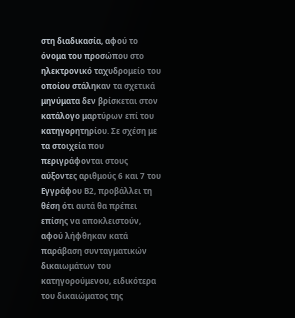στη διαδικασία, αφού το όνομα του προσώπου στο ηλεκτρονικό ταχυδρομείο του οποίου στάληκαν τα σχετικά μηνύματα δεν βρίσκεται στον κατάλογο μαρτύρων επί του κατηγορητηρίου. Σε σχέση με τα στοιχεία που περιγράφονται στους αύξοντες αριθμούς 6 και 7 του Εγγράφου Β2, προβάλλει τη θέση ότι αυτά θα πρέπει επίσης να αποκλειστούν, αφού λήφθηκαν κατά παράβαση συνταγματικών δικαιωμάτων του κατηγορούμενου, ειδικότερα του δικαιώματος της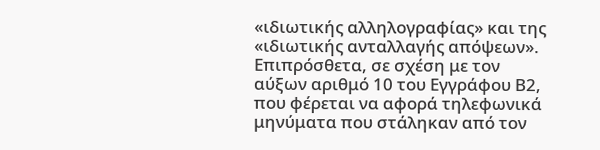«ιδιωτικής αλληλογραφίας» και της «ιδιωτικής ανταλλαγής απόψεων». Επιπρόσθετα, σε σχέση με τον αύξων αριθμό 10 του Εγγράφου Β2, που φέρεται να αφορά τηλεφωνικά μηνύματα που στάληκαν από τον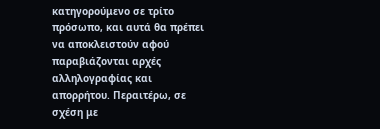κατηγορούμενο σε τρίτο πρόσωπο, και αυτά θα πρέπει να αποκλειστούν αφού παραβιάζονται αρχές αλληλογραφίας και απορρήτου. Περαιτέρω, σε σχέση με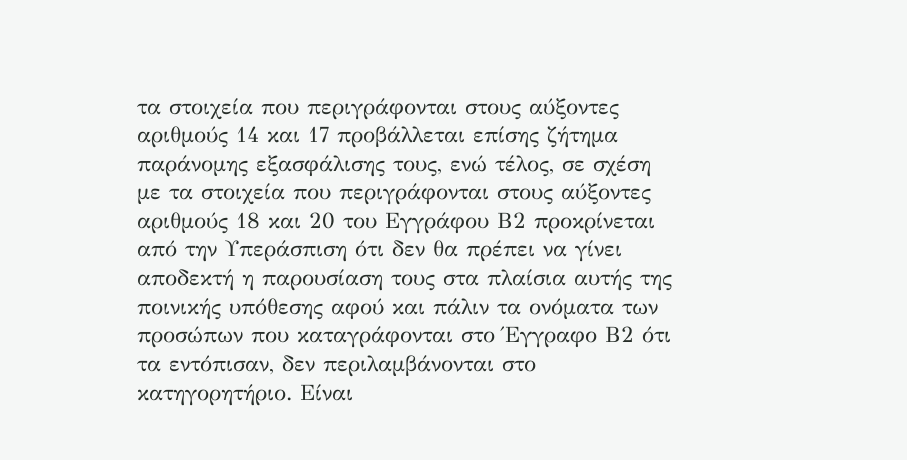τα στοιχεία που περιγράφονται στους αύξοντες αριθμούς 14 και 17 προβάλλεται επίσης ζήτημα παράνομης εξασφάλισης τους, ενώ τέλος, σε σχέση με τα στοιχεία που περιγράφονται στους αύξοντες αριθμούς 18 και 20 του Εγγράφου Β2 προκρίνεται από την Υπεράσπιση ότι δεν θα πρέπει να γίνει αποδεκτή η παρουσίαση τους στα πλαίσια αυτής της ποινικής υπόθεσης αφού και πάλιν τα ονόματα των προσώπων που καταγράφονται στο Έγγραφο Β2 ότι τα εντόπισαν, δεν περιλαμβάνονται στο κατηγορητήριο. Είναι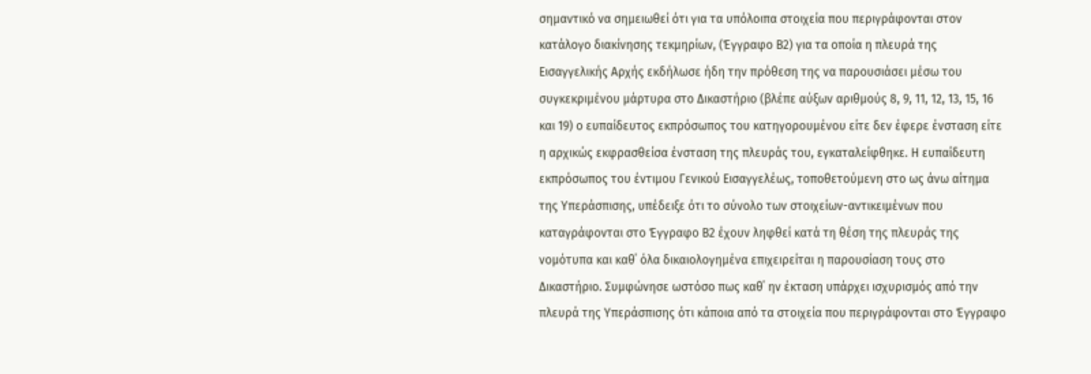σημαντικό να σημειωθεί ότι για τα υπόλοιπα στοιχεία που περιγράφονται στον κατάλογο διακίνησης τεκμηρίων, (Έγγραφο Β2) για τα οποία η πλευρά της Εισαγγελικής Αρχής εκδήλωσε ήδη την πρόθεση της να παρουσιάσει μέσω του συγκεκριμένου μάρτυρα στο Δικαστήριο (βλέπε αύξων αριθμούς 8, 9, 11, 12, 13, 15, 16 και 19) ο ευπαίδευτος εκπρόσωπος του κατηγορουμένου είτε δεν έφερε ένσταση είτε η αρχικώς εκφρασθείσα ένσταση της πλευράς του, εγκαταλείφθηκε. Η ευπαίδευτη εκπρόσωπος του έντιμου Γενικού Εισαγγελέως, τοποθετούμενη στο ως άνω αίτημα της Υπεράσπισης, υπέδειξε ότι το σύνολο των στοιχείων-αντικειμένων που καταγράφονται στο Έγγραφο Β2 έχουν ληφθεί κατά τη θέση της πλευράς της νομότυπα και καθ΄ όλα δικαιολογημένα επιχειρείται η παρουσίαση τους στο Δικαστήριο. Συμφώνησε ωστόσο πως καθ΄ ην έκταση υπάρχει ισχυρισμός από την πλευρά της Υπεράσπισης ότι κάποια από τα στοιχεία που περιγράφονται στο Έγγραφο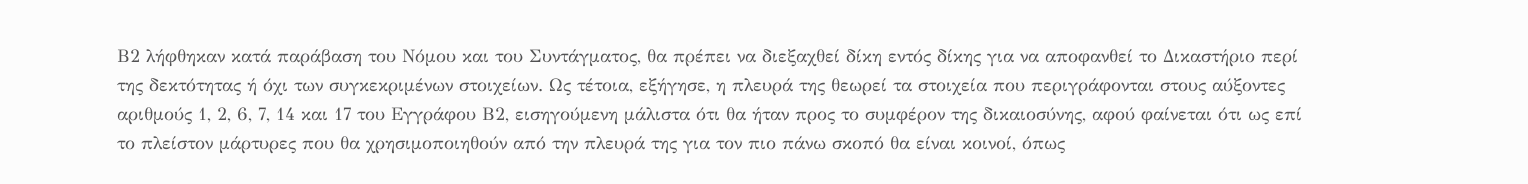Β2 λήφθηκαν κατά παράβαση του Νόμου και του Συντάγματος, θα πρέπει να διεξαχθεί δίκη εντός δίκης για να αποφανθεί το Δικαστήριο περί της δεκτότητας ή όχι των συγκεκριμένων στοιχείων. Ως τέτοια, εξήγησε, η πλευρά της θεωρεί τα στοιχεία που περιγράφονται στους αύξοντες αριθμούς 1, 2, 6, 7, 14 και 17 του Εγγράφου Β2, εισηγούμενη μάλιστα ότι θα ήταν προς το συμφέρον της δικαιοσύνης, αφού φαίνεται ότι ως επί το πλείστον μάρτυρες που θα χρησιμοποιηθούν από την πλευρά της για τον πιο πάνω σκοπό θα είναι κοινοί, όπως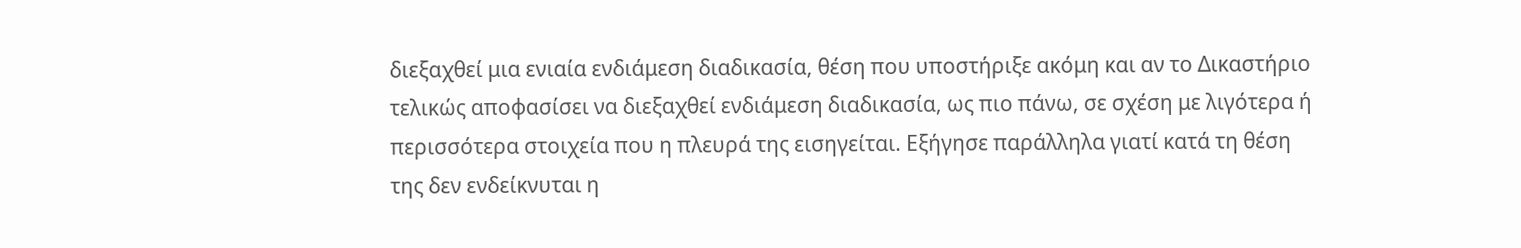διεξαχθεί μια ενιαία ενδιάμεση διαδικασία, θέση που υποστήριξε ακόμη και αν το Δικαστήριο τελικώς αποφασίσει να διεξαχθεί ενδιάμεση διαδικασία, ως πιο πάνω, σε σχέση με λιγότερα ή περισσότερα στοιχεία που η πλευρά της εισηγείται. Εξήγησε παράλληλα γιατί κατά τη θέση της δεν ενδείκνυται η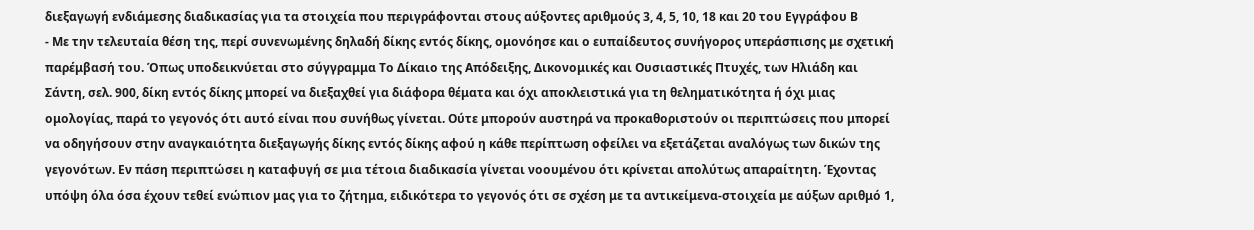διεξαγωγή ενδιάμεσης διαδικασίας για τα στοιχεία που περιγράφονται στους αύξοντες αριθμούς 3, 4, 5, 10, 18 και 20 του Εγγράφου Β
- Με την τελευταία θέση της, περί συνενωμένης δηλαδή δίκης εντός δίκης, ομονόησε και ο ευπαίδευτος συνήγορος υπεράσπισης με σχετική παρέμβασή του. Όπως υποδεικνύεται στο σύγγραμμα Το Δίκαιο της Απόδειξης, Δικονομικές και Ουσιαστικές Πτυχές, των Ηλιάδη και Σάντη, σελ. 900, δίκη εντός δίκης μπορεί να διεξαχθεί για διάφορα θέματα και όχι αποκλειστικά για τη θεληματικότητα ή όχι μιας ομολογίας, παρά το γεγονός ότι αυτό είναι που συνήθως γίνεται. Ούτε μπορούν αυστηρά να προκαθοριστούν οι περιπτώσεις που μπορεί να οδηγήσουν στην αναγκαιότητα διεξαγωγής δίκης εντός δίκης αφού η κάθε περίπτωση οφείλει να εξετάζεται αναλόγως των δικών της γεγονότων. Εν πάση περιπτώσει η καταφυγή σε μια τέτοια διαδικασία γίνεται νοουμένου ότι κρίνεται απολύτως απαραίτητη. Έχοντας υπόψη όλα όσα έχουν τεθεί ενώπιον μας για το ζήτημα, ειδικότερα το γεγονός ότι σε σχέση με τα αντικείμενα-στοιχεία με αύξων αριθμό 1,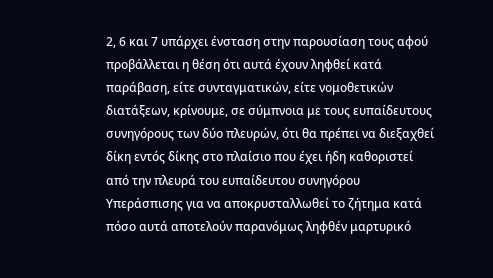2, 6 και 7 υπάρχει ένσταση στην παρουσίαση τους αφού προβάλλεται η θέση ότι αυτά έχουν ληφθεί κατά παράβαση, είτε συνταγματικών, είτε νομοθετικών διατάξεων, κρίνουμε, σε σύμπνοια με τους ευπαίδευτους συνηγόρους των δύο πλευρών, ότι θα πρέπει να διεξαχθεί δίκη εντός δίκης στο πλαίσιο που έχει ήδη καθοριστεί από την πλευρά του ευπαίδευτου συνηγόρου Υπεράσπισης για να αποκρυσταλλωθεί το ζήτημα κατά πόσο αυτά αποτελούν παρανόμως ληφθέν μαρτυρικό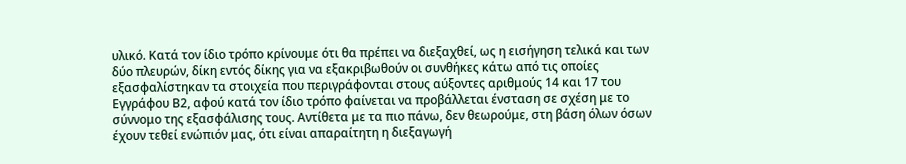υλικό. Κατά τον ίδιο τρόπο κρίνουμε ότι θα πρέπει να διεξαχθεί, ως η εισήγηση τελικά και των δύο πλευρών, δίκη εντός δίκης για να εξακριβωθούν οι συνθήκες κάτω από τις οποίες εξασφαλίστηκαν τα στοιχεία που περιγράφονται στους αύξοντες αριθμούς 14 και 17 του Εγγράφου Β2, αφού κατά τον ίδιο τρόπο φαίνεται να προβάλλεται ένσταση σε σχέση με το σύννομο της εξασφάλισης τους. Αντίθετα με τα πιο πάνω, δεν θεωρούμε, στη βάση όλων όσων έχουν τεθεί ενώπιόν μας, ότι είναι απαραίτητη η διεξαγωγή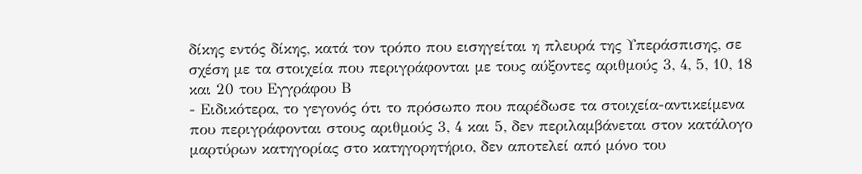δίκης εντός δίκης, κατά τον τρόπο που εισηγείται η πλευρά της Υπεράσπισης, σε σχέση με τα στοιχεία που περιγράφονται με τους αύξοντες αριθμούς 3, 4, 5, 10, 18 και 20 του Εγγράφου Β
- Ειδικότερα, το γεγονός ότι το πρόσωπο που παρέδωσε τα στοιχεία-αντικείμενα που περιγράφονται στους αριθμούς 3, 4 και 5, δεν περιλαμβάνεται στον κατάλογο μαρτύρων κατηγορίας στο κατηγορητήριο, δεν αποτελεί από μόνο του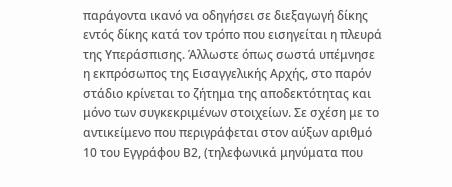παράγοντα ικανό να οδηγήσει σε διεξαγωγή δίκης εντός δίκης κατά τον τρόπο που εισηγείται η πλευρά της Υπεράσπισης. Άλλωστε όπως σωστά υπέμνησε η εκπρόσωπος της Εισαγγελικής Αρχής, στο παρόν στάδιο κρίνεται το ζήτημα της αποδεκτότητας και μόνο των συγκεκριμένων στοιχείων. Σε σχέση με το αντικείμενο που περιγράφεται στον αύξων αριθμό 10 του Εγγράφου Β2, (τηλεφωνικά μηνύματα που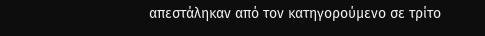απεστάληκαν από τον κατηγορούμενο σε τρίτο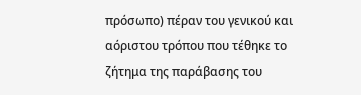πρόσωπο) πέραν του γενικού και αόριστου τρόπου που τέθηκε το ζήτημα της παράβασης του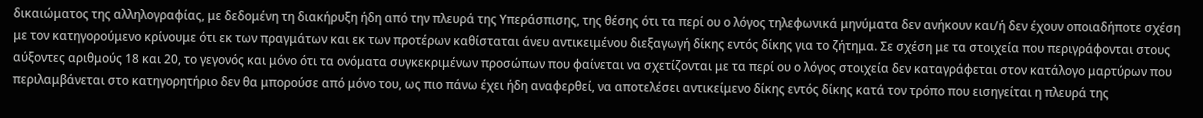δικαιώματος της αλληλογραφίας, με δεδομένη τη διακήρυξη ήδη από την πλευρά της Υπεράσπισης, της θέσης ότι τα περί ου ο λόγος τηλεφωνικά μηνύματα δεν ανήκουν και/ή δεν έχουν οποιαδήποτε σχέση με τον κατηγορούμενο κρίνουμε ότι εκ των πραγμάτων και εκ των προτέρων καθίσταται άνευ αντικειμένου διεξαγωγή δίκης εντός δίκης για το ζήτημα. Σε σχέση με τα στοιχεία που περιγράφονται στους αύξοντες αριθμούς 18 και 20, το γεγονός και μόνο ότι τα ονόματα συγκεκριμένων προσώπων που φαίνεται να σχετίζονται με τα περί ου ο λόγος στοιχεία δεν καταγράφεται στον κατάλογο μαρτύρων που περιλαμβάνεται στο κατηγορητήριο δεν θα μπορούσε από μόνο του, ως πιο πάνω έχει ήδη αναφερθεί, να αποτελέσει αντικείμενο δίκης εντός δίκης κατά τον τρόπο που εισηγείται η πλευρά της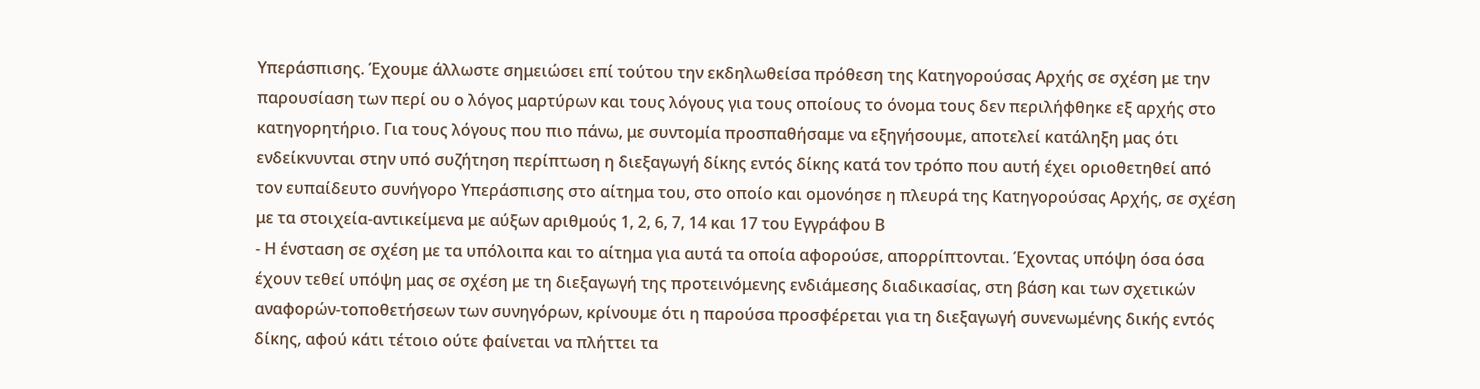Υπεράσπισης. Έχουμε άλλωστε σημειώσει επί τούτου την εκδηλωθείσα πρόθεση της Κατηγορούσας Αρχής σε σχέση με την παρουσίαση των περί ου ο λόγος μαρτύρων και τους λόγους για τους οποίους το όνομα τους δεν περιλήφθηκε εξ αρχής στο κατηγορητήριο. Για τους λόγους που πιο πάνω, με συντομία προσπαθήσαμε να εξηγήσουμε, αποτελεί κατάληξη μας ότι ενδείκνυνται στην υπό συζήτηση περίπτωση η διεξαγωγή δίκης εντός δίκης κατά τον τρόπο που αυτή έχει οριοθετηθεί από τον ευπαίδευτο συνήγορο Υπεράσπισης στο αίτημα του, στο οποίο και ομονόησε η πλευρά της Κατηγορούσας Αρχής, σε σχέση με τα στοιχεία-αντικείμενα με αύξων αριθμούς 1, 2, 6, 7, 14 και 17 του Εγγράφου Β
- Η ένσταση σε σχέση με τα υπόλοιπα και το αίτημα για αυτά τα οποία αφορούσε, απορρίπτονται. Έχοντας υπόψη όσα όσα έχουν τεθεί υπόψη μας σε σχέση με τη διεξαγωγή της προτεινόμενης ενδιάμεσης διαδικασίας, στη βάση και των σχετικών αναφορών-τοποθετήσεων των συνηγόρων, κρίνουμε ότι η παρούσα προσφέρεται για τη διεξαγωγή συνενωμένης δικής εντός δίκης, αφού κάτι τέτοιο ούτε φαίνεται να πλήττει τα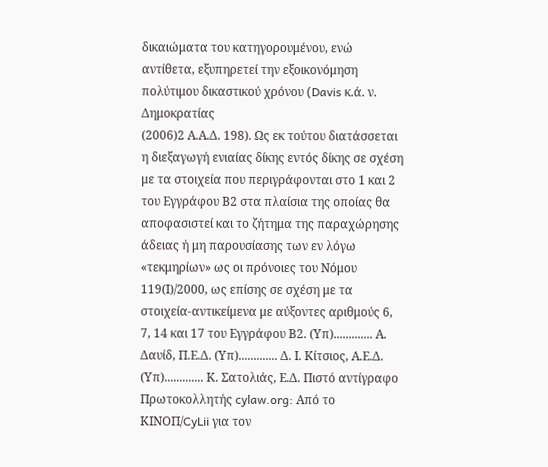δικαιώματα του κατηγορουμένου, ενώ αντίθετα, εξυπηρετεί την εξοικονόμηση πολύτιμου δικαστικού χρόνου (Davis κ.ά. ν. Δημοκρατίας
(2006)2 Α.Α.Δ. 198). Ως εκ τούτου διατάσσεται η διεξαγωγή ενιαίας δίκης εντός δίκης σε σχέση με τα στοιχεία που περιγράφονται στο 1 και 2 του Εγγράφου Β2 στα πλαίσια της οποίας θα αποφασιστεί και το ζήτημα της παραχώρησης άδειας ή μη παρουσίασης των εν λόγω «τεκμηρίων» ως οι πρόνοιες του Νόμου 119(Ι)/2000, ως επίσης σε σχέση με τα στοιχεία-αντικείμενα με αύξoντες αριθμούς 6, 7, 14 και 17 του Εγγράφου Β2. (Υπ)............. Α. Δαυίδ, Π.Ε.Δ. (Υπ)............. Δ. Ι. Κίτσιος, Α.Ε.Δ. (Υπ)............. Κ. Σατολιάς, Ε.Δ. Πιστό αντίγραφο Πρωτοκολλητής cylaw.org: Από το ΚΙΝOΠ/CyLii για τον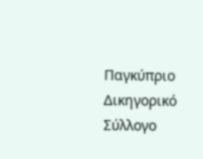Παγκύπριο Δικηγορικό Σύλλογο